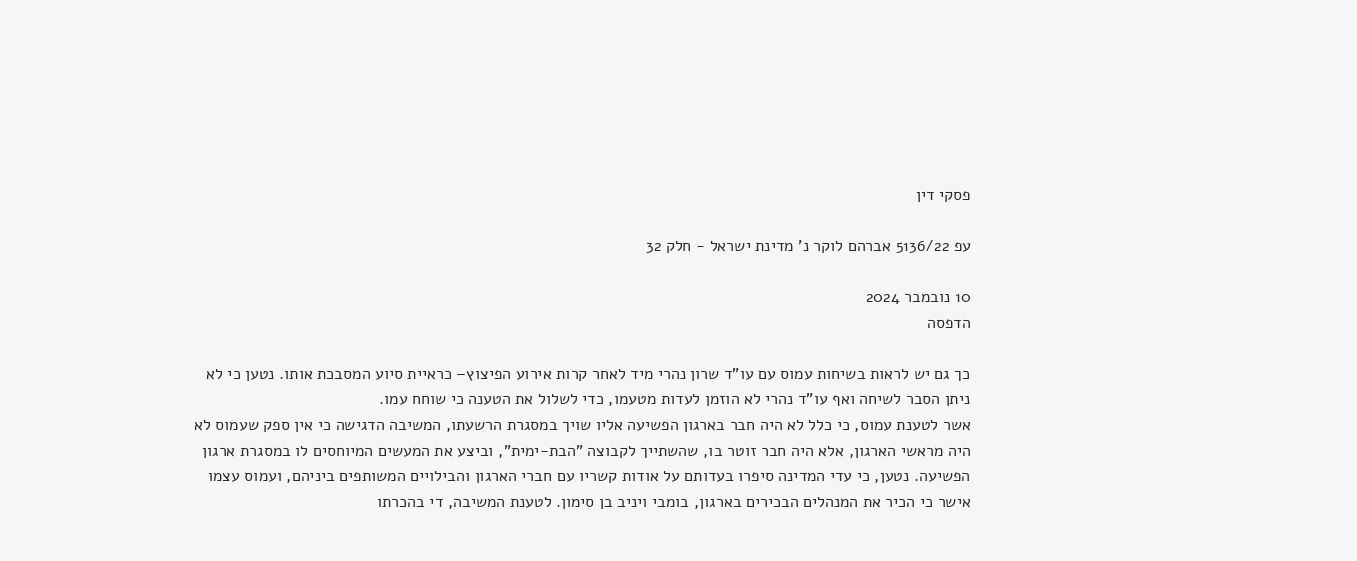פסקי דין

עפ 5136/22 אברהם לוקר נ' מדינת ישראל - חלק 32

10 נובמבר 2024
הדפסה

כך גם יש לראות בשיחות עמוס עם עו"ד שרון נהרי מיד לאחר קרות אירוע הפיצוץ– כראיית סיוע המסבכת אותו. נטען כי לא ניתן הסבר לשיחה ואף עו"ד נהרי לא הוזמן לעדות מטעמו, כדי לשלול את הטענה כי שוחח עמו.
אשר לטענת עמוס, כי כלל לא היה חבר בארגון הפשיעה אליו שויך במסגרת הרשעתו, המשיבה הדגישה כי אין ספק שעמוס לא היה מראשי הארגון, אלא היה חבר זוטר בו, שהשתייך לקבוצה "הבת-ימית", וביצע את המעשים המיוחסים לו במסגרת ארגון הפשיעה. נטען, כי עדי המדינה סיפרו בעדותם על אודות קשריו עם חברי הארגון והבילויים המשותפים ביניהם, ועמוס עצמו אישר כי הכיר את המנהלים הבכירים בארגון, בומבי ויניב בן סימון. לטענת המשיבה, די בהכרתו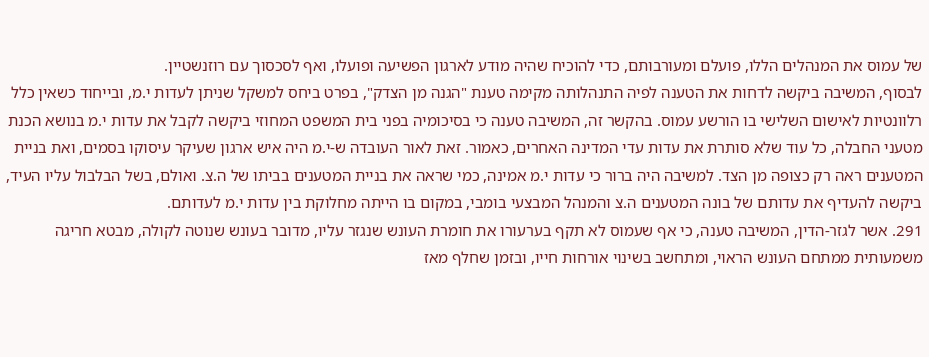של עמוס את המנהלים הללו, פועלם ומעורבותם, כדי להוכיח שהיה מודע לארגון הפשיעה ופועלו, ואף לסכסוך עם רוזנשטיין.
לבסוף, המשיבה ביקשה לדחות את הטענה לפיה התנהלותה מקימה טענת "הגנה מן הצדק", בפרט ביחס למשקל שניתן לעדות י.מ, ובייחוד כשאין כלל רלוונטיות לאישום השלישי בו הורשע עמוס. בהקשר זה, המשיבה טענה כי בסיכומיה בפני בית המשפט המחוזי ביקשה לקבל את עדות י.מ בנושא הכנת מטעני החבלה, כל עוד שלא סותרת את עדות עדי המדינה האחרים, כאמור. זאת לאור העובדה ש-י.מ היה איש ארגון שעיקר עיסוקו בסמים, ואת בניית המטענים ראה רק כצופה מן הצד. למשיבה היה ברור כי עדות י.מ אמינה, כמי שראה את בניית המטענים בביתו של ה.צ. ואולם, בשל הבלבול עליו העיד, ביקשה להעדיף את עדותם של בונה המטענים ה.צ והמנהל המבצעי בומבי, במקום בו הייתה מחלוקת בין עדות י.מ לעדותם.
291. אשר לגזר-הדין, המשיבה טענה, כי אף שעמוס לא תקף בערעורו את חומרת העונש שנגזר עליו, מדובר בעונש שנוטה לקולה, מבטא חריגה משמעותית ממתחם העונש הראוי, ומתחשב בשינוי אורחות חייו, ובזמן שחלף מאז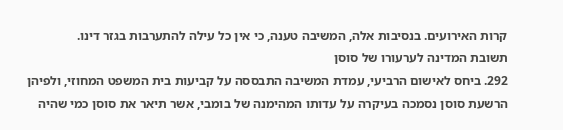קרות האירועים. בנסיבות אלה, המשיבה טענה, כי אין כל עילה להתערבות בגזר דינו.
תשובת המדינה לערעורו של סוסן
292. ביחס לאישום הרביעי, עמדת המשיבה התבססה על קביעות בית המשפט המחוזי, ולפיהן הרשעת סוסן נסמכה בעיקרה על עדותו המהימנה של בומבי, אשר תיאר את סוסן כמי שהיה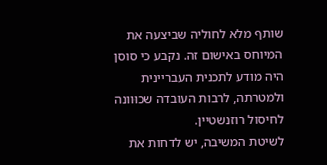שותף מלא לחוליה שביצעה את המיוחס באישום זה. נקבע כי סוסן היה מודע לתכנית העבריינית ולמטרתה, לרבות העובדה שכוּוונה לחיסול רוזנשטיין.
לשיטת המשיבה, יש לדחות את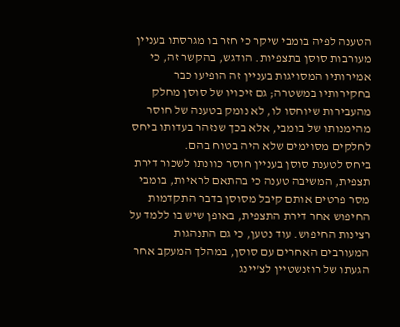הטענה לפיה בומבי שיקר כי חזר בו מגרסתו בעניין מעורבות סוסן בתצפיות. הודגש, בהקשר זה, כי אמירותיו המסויגות בעניין זה הופיעו כבר בחקירותיו במשטרה; גם זיכויו של סוסן מחלק מהעבירות שיוחסו לו, לא נומק בטענה של חוסר מהימנותו של בומבי, אלא בכך שנזהר בעדותו ביחס לחלקים מסוימים שלא היה בטוח בהם.
ביחס לטענת סוסן בעניין חוסר כוונתו לשכור דירת תצפית, המשיבה טענה כי בהתאם לראיות, בומבי מסר פרטים אותם קיבל מסוסן בדבר התקדמות החיפוש אחר דירת התצפית, באופן שיש בו ללמד על רצינות החיפוש. עוד נטען, כי גם התנהגות המעורבים האחרים עם סוסן, במהלך המעקב אחר הגעתו של רוזנשטיין לצ'יינג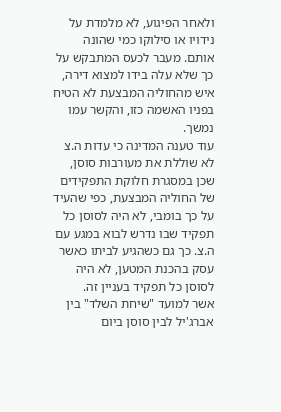ולאחר הפיגוע, לא מלמדת על נידויו או סילוקו כמי שהונה אותם. מעבר לכעס המתבקש על כך שלא עלה בידו למצוא דירה, איש מהחוליה המבצעת לא הטיח בפניו האשמה כזו, והקשר עמו נמשך.
עוד טענה המדינה כי עדות ה.צ לא שוללת את מעורבות סוסן, שכן במסגרת חלוקת התפקידים של החוליה המבצעת, כפי שהעיד על כך בומבי, לא היה לסוסן כל תפקיד שבו נדרש לבוא במגע עם ה.צ. כך גם כשהגיע לביתו כאשר עסק בהכנת המטען, לא היה לסוסן כל תפקיד בעניין זה.
אשר למועד "שיחת השלד" בין אברג'יל לבין סוסן ביום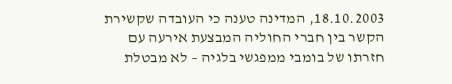18.10.2003, המדינה טענה כי העובדה שקשירת הקשר בין חברי החוליה המבצעת אירעה עם חזרתו של בומבי ממפגשי בלגיה – לא מבטלת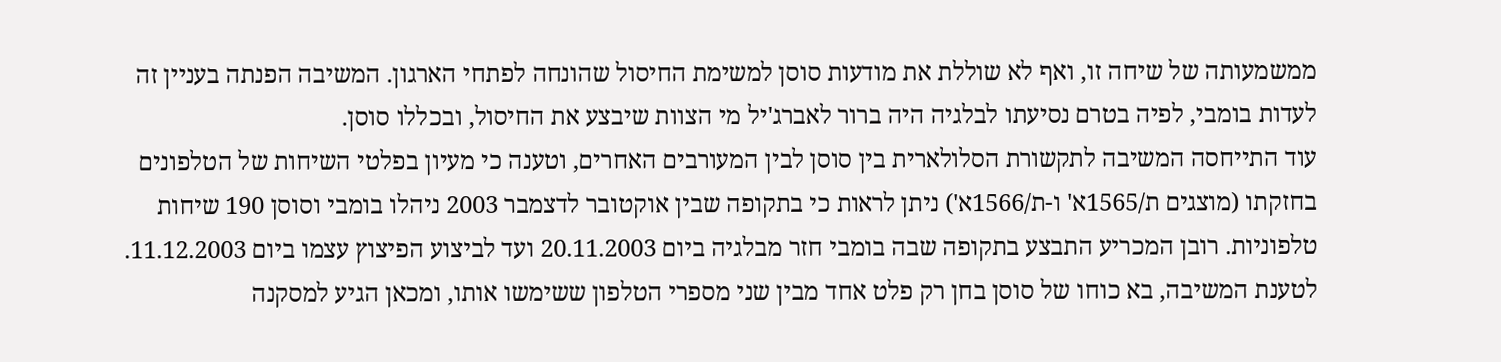ממשמעותה של שיחה זו, ואף לא שוללת את מודעות סוסן למשימת החיסול שהונחה לפתחי הארגון. המשיבה הפנתה בעניין זה לעדות בומבי, לפיה בטרם נסיעתו לבלגיה היה ברור לאברג'יל מי הצוות שיבצע את החיסול, ובכללו סוסן.
עוד התייחסה המשיבה לתקשורת הסלולארית בין סוסן לבין המעורבים האחרים, וטענה כי מעיון בפלטי השיחות של הטלפונים בחזקתו (מוצגים ת/1565א' ו-ת/1566א') ניתן לראות כי בתקופה שבין אוקטובר לדצמבר 2003 ניהלו בומבי וסוסן 190 שיחות טלפוניות. רובן המכריע התבצע בתקופה שבה בומבי חזר מבלגיה ביום 20.11.2003 ועד לביצוע הפיצוץ עצמו ביום 11.12.2003. לטענת המשיבה, בא כוחו של סוסן בחן רק פלט אחד מבין שני מספרי הטלפון ששימשו אותו, ומכאן הגיע למסקנה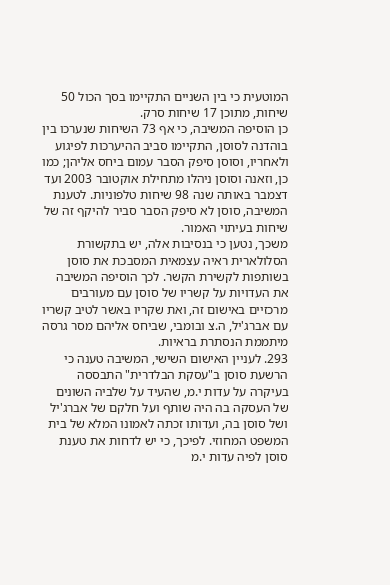המוטעית כי בין השניים התקיימו בסך הכול 50 שיחות, מתוכן 17 שיחות סרק.
כן הוסיפה המשיבה, כי אף 73 השיחות שנערכו בין בוהדנה לסוסן, התקיימו סביב ההיערכות לפיגוע ולאחריו, וסוסן סיפק הסבר עמום ביחס אליהן; כמו כן, וזאנה וסוסן ניהלו מתחילת אוקטובר 2003 ועד דצמבר באותה שנה 98 שיחות טלפוניות. לטענת המשיבה, סוסן לא סיפק הסבר סביר להיקף זה של שיחות בעיתוי האמור.
משכך, נטען כי בנסיבות אלה, יש בתקשורת הסלולארית ראיה עצמאית המסבכת את סוסן בשותפות לקשירת הקשר. לכך הוסיפה המשיבה את העדויות על קשריו של סוסן עם מעורבים מרכזיים באישום זה, ואת שקריו באשר לטיב קשריו עם אברג'יל, ה.צ ובומבי, שביחס אליהם מסר גרסה מיתממת הנסתרת בראיות.
293. לעניין האישום השישי, המשיבה טענה כי הרשעת סוסן ב"עסקת הבלדרית" התבססה בעיקרה על עדות י.מ, שהעיד על שלביה השונים של העסקה בה היה שותף ועל חלקם של אברג'יל ושל סוסן בה, ועדותו זכתה לאמונו המלא של בית המשפט המחוזי. לפיכך, כי יש לדחות את טענת סוסן לפיה עדות י.מ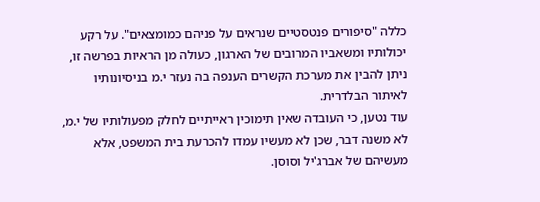כללה "סיפורים פנטסטיים שנראים על פניהם כמומצאים". על רקע יכולותיו ומשאביו המרובים של הארגון, כעולה מן הראיות בפרשה זו, ניתן להבין את מערכת הקשרים הענפה בה נעזר י.מ בניסיונותיו לאיתור הבלדרית.
עוד נטען, כי העובדה שאין תימוכין ראייתיים לחלק מפעולותיו של י.מ, לא משנה דבר, שכן לא מעשיו עמדו להכרעת בית המשפט, אלא מעשיהם של אברג'יל וסוסן.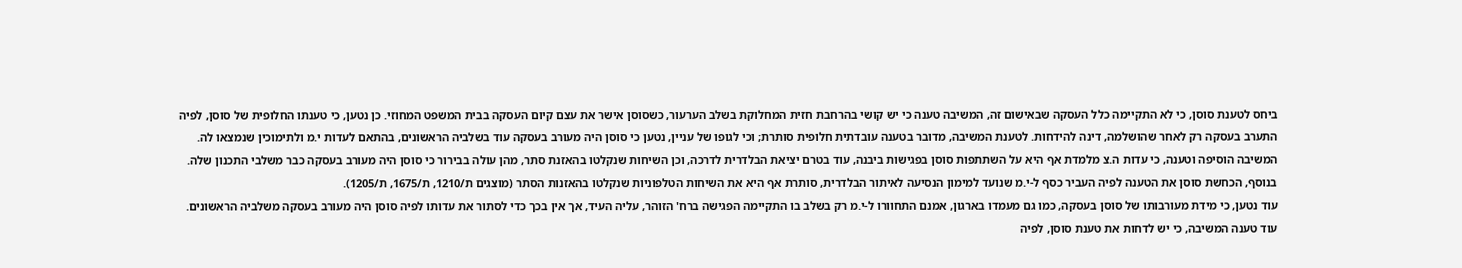ביחס לטענת סוסן, כי לא התקיימה כלל העסקה שבאישום זה, המשיבה טענה כי יש קושי בהרחבת חזית המחלוקת בשלב הערעור, כשסוסן אישר את עצם קיום העסקה בבית המשפט המחוזי. כן נטען, כי טענתו החלופית של סוסן, לפיה התערב בעסקה רק לאחר שהושלמה, דינה להידחות. לטענת המשיבה, מדובר בטענה עובדתית חלופית סותרת; וכי לגופו של עניין, נטען כי סוסן היה מעורב בעסקה עוד בשלביה הראשונים, בהתאם לעדות י.מ ולתימוכין שנמצאו לה.
המשיבה הוסיפה וטענה, כי עדות ה.צ מלמדת אף היא על השתתפות סוסן בפגישות ביבנה, עוד בטרם יציאת הבלדרית לדרכה, וכן השיחות שנקלטו בהאזנת סתר, מהן עולה בבירור כי סוסן היה מעורב בעסקה כבר משלבי התכנון שלה.
בנוסף, הכחשת סוסן את הטענה לפיה העביר כסף ל-י.מ שנועד למימון הנסיעה לאיתור הבלדרית, סותרת אף היא את השיחות הטלפוניות שנקלטו בהאזנות הסתר (מוצגים ת/1210, ת/1675, ת/1205).
עוד נטען, כי מידת מעורבותו של סוסן בעסקה, כמו גם מעמדו בארגון, אמנם התחוורו ל-י.מ רק בשלב בו התקיימה הפגישה ברח' הזוהר, עליה העיד, אך אין בכך כדי לסתור את עדותו לפיה סוסן היה מעורב בעסקה משלביה הראשונים.
עוד טענה המשיבה, כי יש לדחות את טענת סוסן, לפיה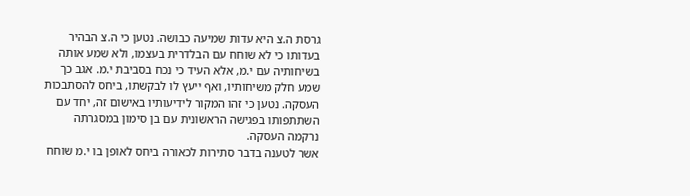גרסת ה.צ היא עדות שמיעה כבושה. נטען כי ה.צ הבהיר בעדותו כי לא שוחח עם הבלדרית בעצמו, ולא שמע אותה בשיחותיה עם י.מ, אלא העיד כי נכח בסביבת י.מ. אגב כך שמע חלק משיחותיו, ואף ייעץ לו לבקשתו, ביחס להסתבכות העסקה. נטען כי זהו המקור לידיעותיו באישום זה, יחד עם השתתפותו בפגישה הראשונית עם בן סימון במסגרתה נרקמה העסקה.
אשר לטענה בדבר סתירות לכאורה ביחס לאופן בו י.מ שוחח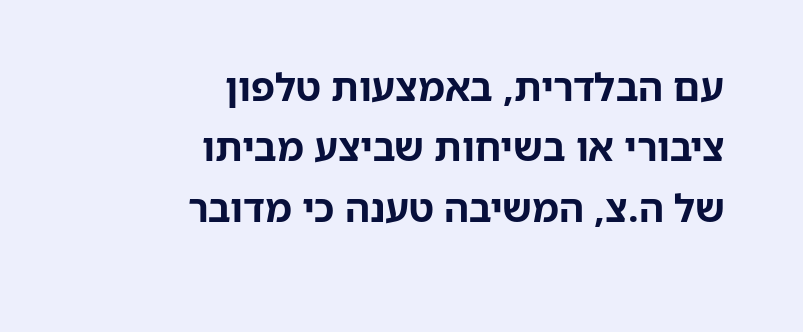עם הבלדרית, באמצעות טלפון ציבורי או בשיחות שביצע מביתו של ה.צ, המשיבה טענה כי מדובר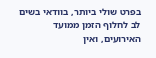בפרט שולי ביותר, בוודאי בשים לב לחלוף הזמן ממועד האירועים, ואין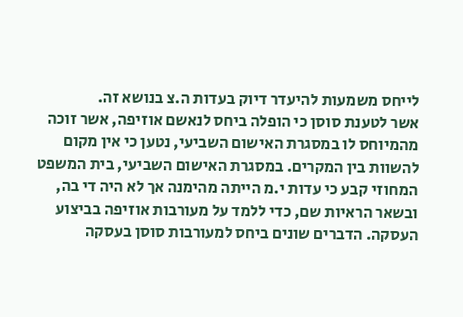לייחס משמעות להיעדר דיוק בעדות ה.צ בנושא זה.
אשר לטענת סוסן כי הופלה ביחס לנאשם אוזיפה, אשר זוכה מהמיוחס לו במסגרת האישום השביעי, נטען כי אין מקום להשוות בין המקרים. במסגרת האישום השביעי, בית המשפט המחוזי קבע כי עדות י.מ הייתה מהימנה אך לא היה די בה, ובשאר הראיות שם, כדי ללמד על מעורבות אוזיפה בביצוע העסקה. הדברים שונים ביחס למעורבות סוסן בעסקה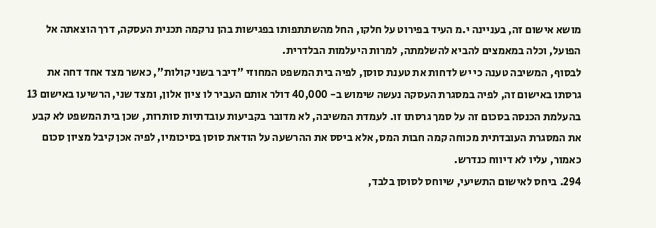מושא אישום זה, בעניינה י.מ העיד בפירוט על חלקו, החל מהשתתפותו בפגישות בהן נרקמה תכנית העסקה, דרך הוצאתה אל הפועל, וכלה במאמצים להביא להשלמתה, למרות היעלמות הבלדרית.
לבסוף, המשיבה טענה כי יש לדחות את טענת סוסן, לפיה בית המשפט המחוזי "דיבר בשני קולות", כאשר מצד אחד דחה את גרסתו באישום זה, לפיה במסגרת העסקה נעשה שימוש ב- 40,000 דולר אותם העביר לו ציון אלון, ומצד שני, הרשיעו באישום 13 בהעלמת הכנסה בסכום זה על סמך גרסתו זו. לעמדת המשיבה, לא מדובר בקביעות עובדתיות סותרות, שכן בית המשפט לא קבע את המסגרת העובדתית מכוחה קמה חבות המס, אלא ביסס את ההרשעה על הודאת סוסן בסיכומיו, לפיה אכן קיבל מציון סכום כאמור, עליו לא דיווח כנדרש.
294. ביחס לאישום התשיעי, שיוחס לסוסן בלבד,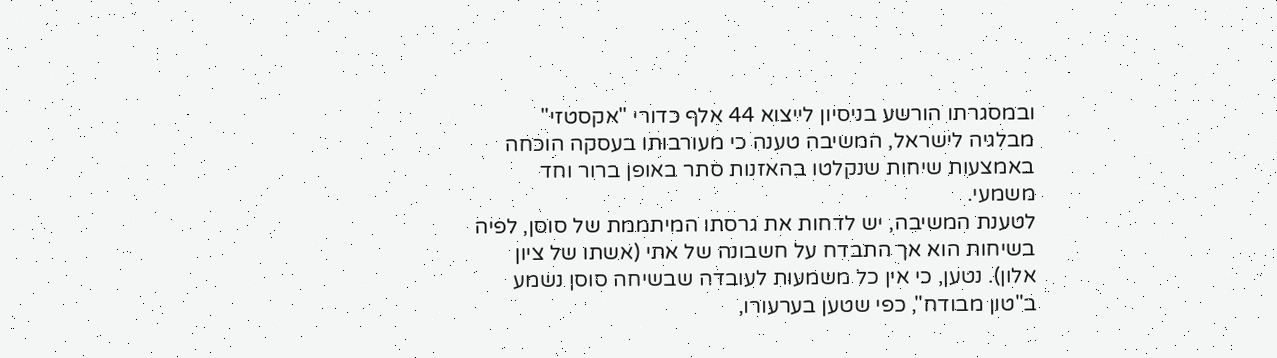ובמסגרתו הורשע בניסיון לייצוא 44 אלף כדורי "אקסטזי" מבלגיה לישראל, המשיבה טענה כי מעורבותו בעסקה הוכחה באמצעות שיחות שנקלטו בהאזנות סתר באופן ברור וחד משמעי.
לטענת המשיבה, יש לדחות את גרסתו המיתממת של סוסן, לפיה בשיחות הוא אך התבדח על חשבונה של אתי (אשתו של ציון אלון). נטען, כי אין כל משמעות לעובדה שבשיחה סוסן נשמע ב"טון מבודח", כפי שטען בערעורו,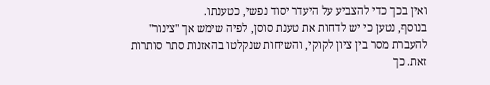ואין בכך כדי להצביע על היעדר יסוד נפשי, כטענתו.
בנוסף, נטען כי יש לדחות את טענת סוסן, לפיה שימש אך "צינור" להעברת מסר בין ציון לקוקי, והשיחות שנקלטו בהאזנות סתר סותרות זאת. כך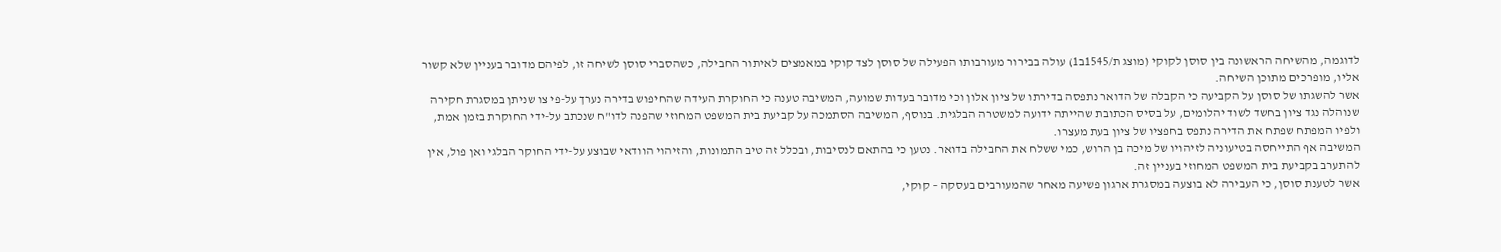לדוגמה, מהשיחה הראשונה בין סוסן לקוקי (מוצג ת/1545ב1) עולה בבירור מעורבותו הפעילה של סוסן לצד קוקי במאמצים לאיתור החבילה, כשהסברי סוסן לשיחה זו, לפיהם מדובר בעניין שלא קשור אליו, מופרכים מתוכן השיחה.
אשר להשגתו של סוסן על הקביעה כי הקבלה של הדואר נתפסה בדירתו של ציון אלון וכי מדובר בעדות שמועה, המשיבה טענה כי החוקרת העידה שהחיפוש בדירה נערך על-פי צו שניתן במסגרת חקירה שנוהלה נגד ציון בחשד לשוד יהלומים, על בסיס הכתובת שהייתה ידועה למשטרה הבלגית. בנוסף, המשיבה הסתמכה על קביעת בית המשפט המחוזי שהפנה לדו"ח שנכתב על-ידי החוקרת בזמן אמת, ולפיו המפתח שפתח את הדירה נתפס בחפציו של ציון בעת מעצרו.
המשיבה אף התייחסה בטיעוניה לזיהויו של מיכה בן הרוש, כמי ששלח את החבילה בדואר. נטען כי בהתאם לנסיבות, ובכלל זה טיב התמונות, והזיהוי הוודאי שבוצע על-ידי החוקר הבלגי ואן פול, אין להתערב בקביעת בית המשפט המחוזי בעניין זה.
אשר לטענת סוסן, כי העבירה לא בוצעה במסגרת ארגון פשיעה מאחר שהמעורבים בעסקה – קוקי,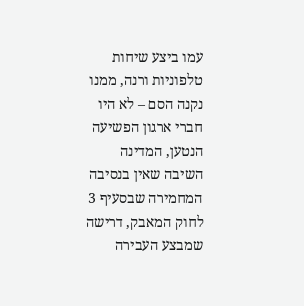עמו ביצע שיחות טלפוניות ורנה, ממנו נקנה הסם – לא היו חברי ארגון הפשיעה הנטען, המדינה השיבה שאין בנסיבה המחמירה שבסעיף 3 לחוק המאבק, דרישה שמבצע העבירה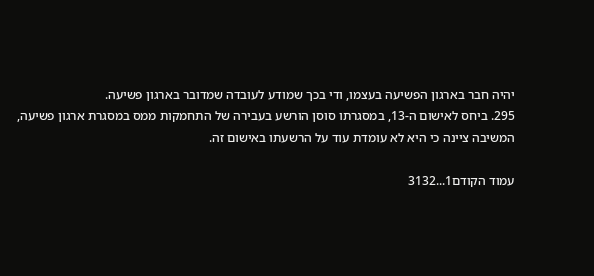יהיה חבר בארגון הפשיעה בעצמו, ודי בכך שמודע לעובדה שמדובר בארגון פשיעה.
295. ביחס לאישום ה-13, במסגרתו סוסן הורשע בעבירה של התחמקות ממס במסגרת ארגון פשיעה, המשיבה ציינה כי היא לא עומדת עוד על הרשעתו באישום זה.

עמוד הקודם1...3132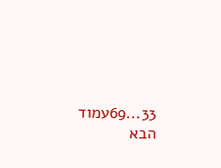33...69עמוד הבא